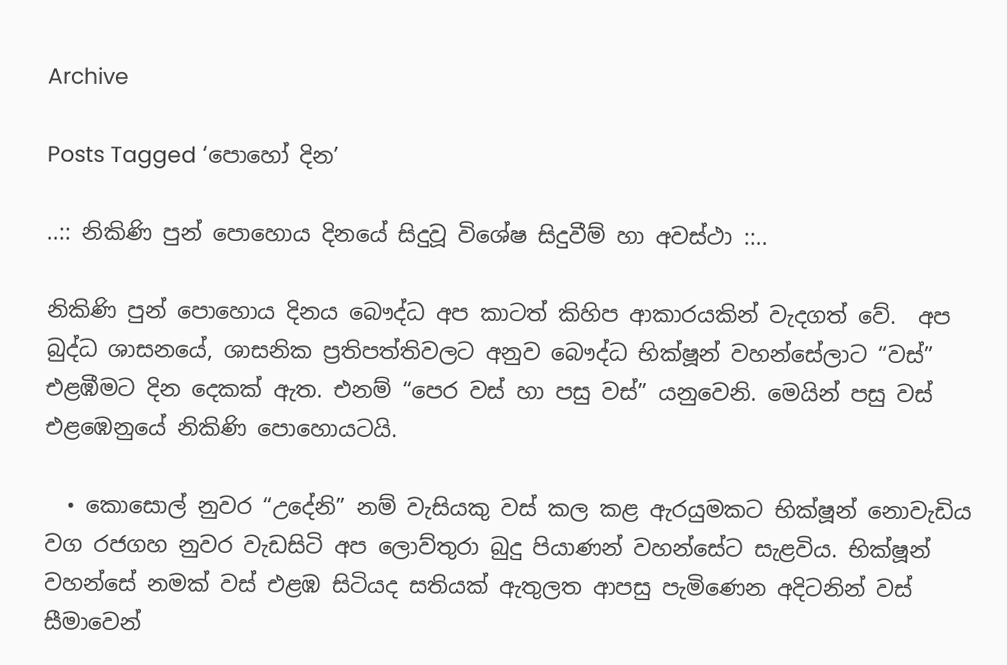Archive

Posts Tagged ‘පොහෝ දින’

..:: නිකිණි පුන් පොහොය දිනයේ සිදුවූ විශේෂ සිදුවීම් හා අවස්ථා ::..

නිකිණි පුන් පොහොය දිනය බෞද්ධ අප කාටත් කිහිප ආකාරයකින් වැදගත් වේ.  අප බුද්ධ ශාසනයේ, ශාසනික ප්‍රතිපත්තිවලට අනුව බෞද්ධ භික්ෂූන් වහන්සේලාට “වස්” එළඹීමට දින දෙකක් ඇත. එනම් “පෙර වස් හා පසු වස්” යනුවෙනි. මෙයින් පසු වස් එළඹෙනුයේ නිකිණි පොහොයටයි.

  • කොසොල් නුවර “උදේනි” නම් වැසියකු වස් කල කළ ඇරයුමකට භික්ෂූන් නොවැඩිය වග රජගහ නුවර වැඩසිටි අප ලොව්තුරා බුදු පියාණන් වහන්සේට සැළවිය. භික්ෂූන් වහන්සේ නමක් වස් එළඹ සිටියද සතියක් ඇතුලත ආපසු පැමිණෙන අදිටනින් වස් සීමාවෙන්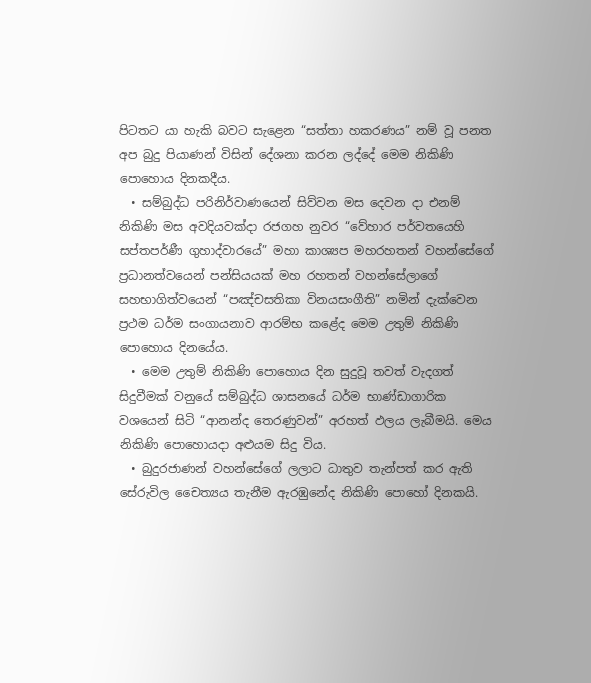පිටතට යා හැකි බවට සැළෙන “සත්තා හකරණය” නම් වූ පනත අප බුදු පියාණන් විසින් දේශනා කරන ලද්දේ මෙම නිකිණි පොහොය දිනකදීය.
  • සම්බුද්ධ පරිනිර්වාණයෙන් සිව්වන මස දෙවන දා එනම් නිකිණි මස අවදියවක්දා රජගහ නුවර “වේහාර පර්වතයෙහි සප්තපර්ණී ගුහාද්වාරයේ” මහා කාශ්‍යප මහරහතන් වහන්සේගේ ප්‍රධානත්වයෙන් පන්සියයක් මහ රහතන් වහන්සේලාගේ සහභාගිත්වයෙන් “පඤ්චසතිකා විනයසංගීති” නමින් දැක්වෙන ප්‍රථම ධර්ම සංගායනාව ආරම්භ කළේද මෙම උතුම් නිකිණි පොහොය දිනයේය.
  • මෙම උතුම් නිකිණි පොහොය දින සුදුවූ තවත් වැදගත් සිදුවීමක් වනුයේ සම්බුද්ධ ශාසනයේ ධර්ම භාණ්ඩාගාරික වශයෙන් සිටි “ආනන්ද තෙරණුවන්” අරහත් ඵලය ලැබීමයි. මෙය නිකිණි පොහොයදා අළුයම සිදු විය.
  • බුදුරජාණන් වහන්සේගේ ලලාට ධාතුව තැන්පත් කර ඇති සේරුවිල චෛත්‍යය තැනීම ඇරඹුනේද නිකිණි පොහෝ දිනකයි.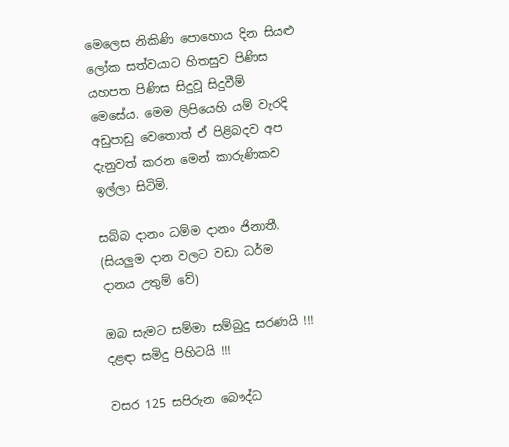මෙලෙස නිකිණි පොහොය දින සියළු ලෝක සත්වයාට හිතසුව පිණිස යහපත පිණිස සිදුවූ සිදුවීම් මෙසේය. මෙම ලිපියෙහි යම් වැරදි අඩුපාඩු වෙතොත් ඒ පිළිබදව අප දැනුවත් කරන මෙන් කාරුණිකව ඉල්ලා සිටිමි.

සබ්බ දානං ධම්ම දානං ජිනාතී.
(සියලුම දාන වලට වඩා ධර්ම දානය උතුම් වේ)

ඔබ සැමට සම්මා සම්බුදු සරණයි !!! දළඳා සමිදු පිහිටයි !!!

වසර 125 සපිරුන බෞද්ධ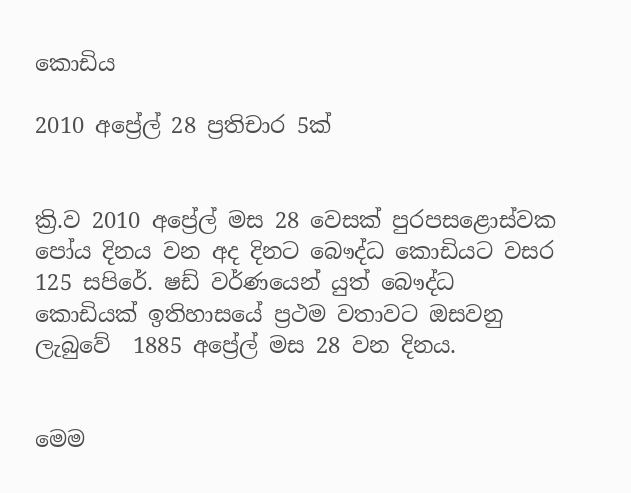කොඩිය

2010 අප්‍රේල් 28 ප්‍රතිචාර 5ක්


ක්‍රි.ව 2010 අප්‍රේල් මස 28 වෙසක් පුරපසළොස්වක පෝය දිනය වන අද දිනට බෞද්ධ කොඩියට වසර 125 සපිරේ. ෂඩ් වර්ණයෙන් යුත් බෞද්ධ කොඩියක් ඉතිහාසයේ ප්‍රථම වතාවට ඔසවනු ලැබුවේ  1885 අප්‍රේල් මස 28 වන දිනය.


මෙම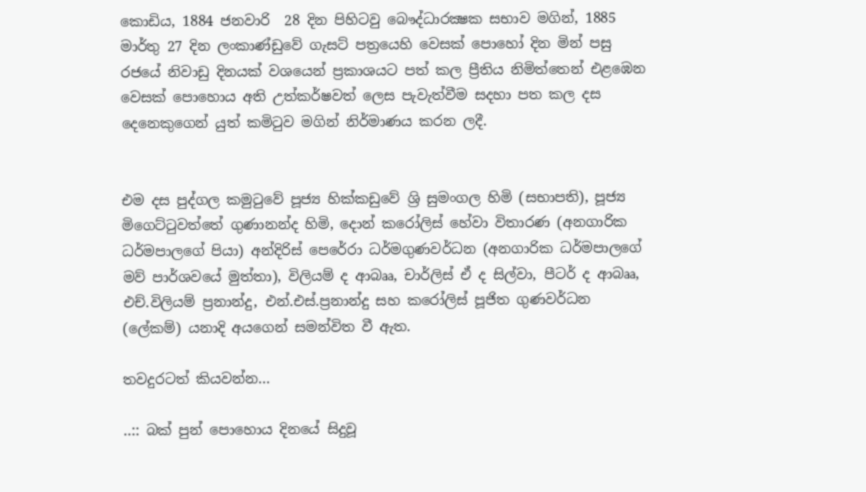කොඩිය, 1884 ජනවාරි  28 දින පිහිටවු බෞද්ධාරක්‍ෂක සභාව මගින්, 1885 මාර්තු 27 දින ලංකාණ්ඩුවේ ගැසට් පත්‍රයෙහි වෙසක් පොහෝ දින මින් පසු රජයේ නිවාඩු දිනයක් වශයෙන් ප්‍රකාශයට පත් කල ප්‍රීතිය නිමිත්තෙන් එළඹෙන වෙසක් පොහොය අති උත්කර්ෂවත් ලෙස පැවැත්වීම සදහා පත කල දස දෙනෙකුගෙන් යුත් කමිටුව මගින් නිර්මාණය කරන ලදී.


එම දස පුද්ගල කමුටුවේ පූජ්‍ය හික්කඩුවේ ශ්‍රි සුමංගල හිමි (සභාපති), පූජ්‍ය මිගෙට්ටුවත්තේ ගුණානන්ද හිමි, දොන් කරෝලිස් හේවා විතාරණ (අනගාරික ධර්මපාලගේ පියා) අන්දිරිස් පෙරේරා ධර්මගුණවර්ධන (අනගාරික ධර්මපාලගේ මව් පාර්ශවයේ මුත්තා), විලියම් ද ආබෲ, චාර්ලිස් ඒ ද සිල්වා, පීටර් ද ආබෲ, එච්.විලියම් ප්‍රනාන්දු, එන්.එස්.ප්‍රනාන්දු සහ කරෝලිස් පූජිත ගුණවර්ධන (ලේකම්) යනාදි අයගෙන් සමන්විත වී ඇත.

තවදුරටත් කියවන්න…

..:: බක් පුන් පොහොය දිනයේ සිදුවූ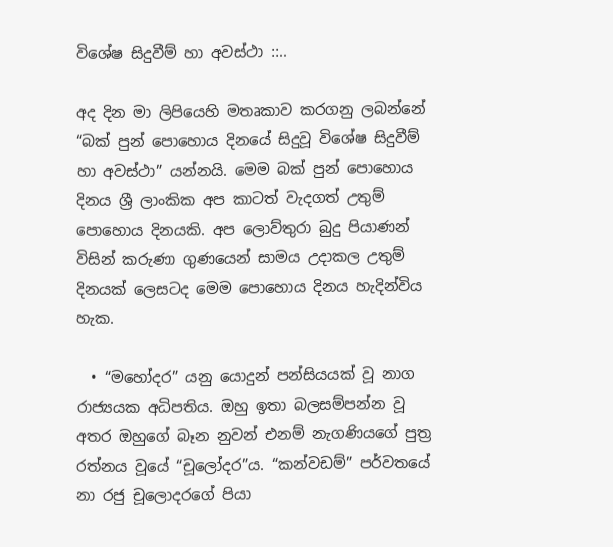විශේෂ සිදුවීම් හා අවස්ථා ::..

අද දින මා ලිපියෙහි මතෘකාව කරගනු ලබන්නේ “බක් පුන් පොහොය දිනයේ සිදුවූ විශේෂ සිදුවීම් හා අවස්ථා” යන්නයි. මෙම බක් පුන් පොහොය දිනය ශ්‍රී ලාංකික අප කාටත් වැදගත් උතුම් පොහොය දිනයකි. අප ලොව්තුරා බුදු පියාණන් විසින් කරුණා ගුණයෙන් සාමය උදාකල උතුම් දිනයක් ලෙසටද මෙම පොහොය දිනය හැදින්විය හැක.

  • “මහෝදර” යනු යොදුන් පන්සියයක් වූ නාග රාජ්‍යයක අධිපතිය. ඔහු ඉතා බලසම්පන්න වූ අතර ඔහුගේ බෑන නුවන් එනම් නැගණියගේ පුත්‍ර රත්නය වූයේ “චූලෝදර”ය. “කන්වඩම්” පර්වතයේ නා රජු චූලොදරගේ පියා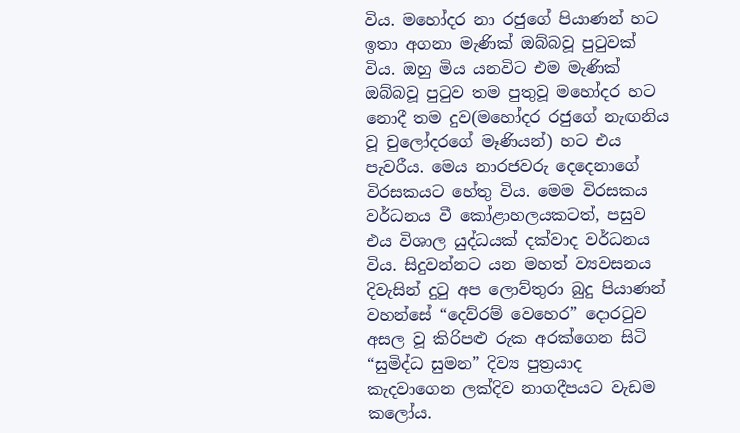විය. මහෝදර නා රජුගේ පියාණන් හට ඉතා අගනා මැණික් ඔබ්බවූ පුටුවක් විය. ඔහු මිය යනවිට එම මැණික් ඔබ්බවූ පුටුව තම පුතුවූ මහෝදර හට නොදී තම දුව(මහෝදර රජුගේ නැඟනිය වූ චුලෝදරගේ මෑණියන්) හට එය පැවරීය. මෙය නාරජවරු දෙදෙනාගේ විරසකයට හේතු විය. මෙම විරසකය වර්ධනය වී කෝළාහලයකටත්, පසුව එය විශාල යුද්ධයක් දක්වාද වර්ධනය විය. සිදුවන්නට යන මහත් ව්‍යවසනය දිවැසින් දුටු අප ලොව්තුරා බුදු පියාණන් වහන්සේ “දෙව්රම් වෙහෙර” දොරටුව අසල වූ කිරිපළු රුක අරක්ගෙන සිටි “සුමිද්ධ සුමන” දිව්‍ය පුත්‍රයාද කැදවාගෙන ලක්දිව නාගදීපයට වැඩම කලෝය.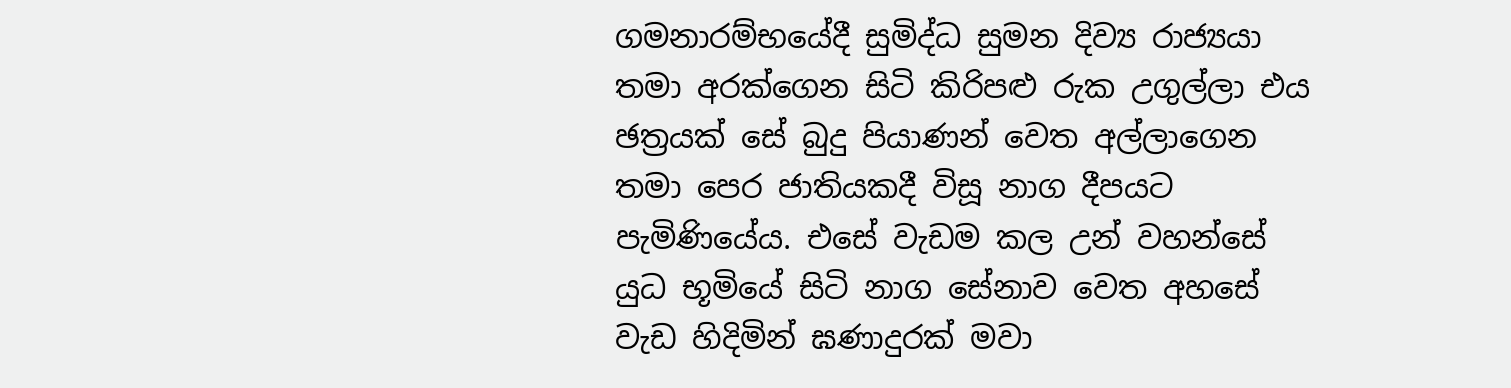ගමනාරම්භයේදී සුමිද්ධ සුමන දිව්‍ය රාජ්‍යයා තමා අරක්ගෙන සිටි කිරිපළු රුක උගුල්ලා එය ඡත්‍රයක් සේ බුදු පියාණන් වෙත අල්ලාගෙන තමා පෙර ජාතියකදී විසූ නාග දීපයට පැමිණියේය. එසේ වැඩම කල උන් වහන්සේ යුධ භූමියේ සිටි නාග සේනාව වෙත අහසේ වැඩ හිදිමින් ඝණාදුරක් මවා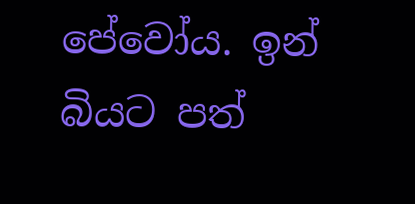පේවෝය. ඉන් බියට පත්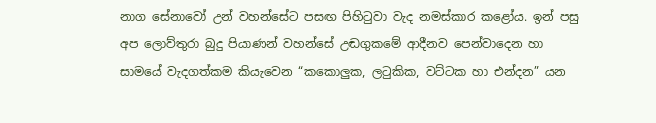නාග සේනාවෝ උන් වහන්සේට පසඟ පිහිටුවා වැද නමස්කාර කළෝය. ඉන් පසු අප ලොව්තුරා බුදු පියාණන් වහන්සේ උඬගුකමේ ආදීනව පෙන්වාදෙන හා සාමයේ වැදගත්කම කියැවෙන “කකොලුක, ලටුකික, වට්ටක හා එන්දන” යන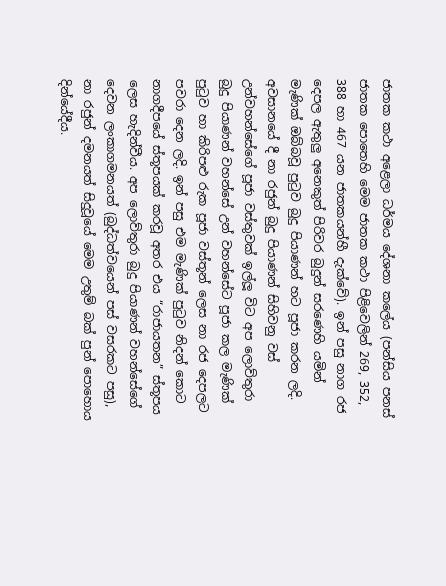ජාතක කථා අළෙලා ධර්මය දේශනා කලේය (පන්සිය පනස් ජාතක පොතෙහි මෙම ජාතක කථා පිළිවෙලින් 269, 352, 388 හා 467 යන ජාතකයන්හී දැක්වේ). ඉන් පසු නාග රජ දෙපල ඇතුලු අනෙකුත් පිරිවර බුදුන් සරණෙහි යමින් මැණික් ඔබ්බවූ පුටුව බුදු පියාණන් හට පූජා කරන ලදි. අවසානයේ දී නා රජුන් බුදු පියාණන් සිහිවනු වස් උන්වහන්සේගේ පූජා වස්තුවක් ඉල්ලූ විට අප ලොව්තුරා බුදු පියාණන් වහන්සේ උන් වහන්සේට පූජා කල මැණික් පුටුව හා කිරිපළු රුක පූජා වස්තූන් ලෙස නා රජ දෙපලට පවරා දෙන ලදි. ඉන් පසු එම මැණික් පුටුව නිදන් කොට නාගදීපයේ ස්තූපයක් කරවූ අතර එය “රාජායතන” ස්තූපය ලෙස හැදින්වීය. අප ලොව්තුරා බුදු පියාණන් වහන්සේගේ දෙවන ලංකාගමනයත් (බුද්ධත්වයෙන් පස් වසරකට පසු), නා රජුන් දමනයත් සිදුවූයේ මෙම උතුම් බක් පුන් පොහොය දින්යේදීය.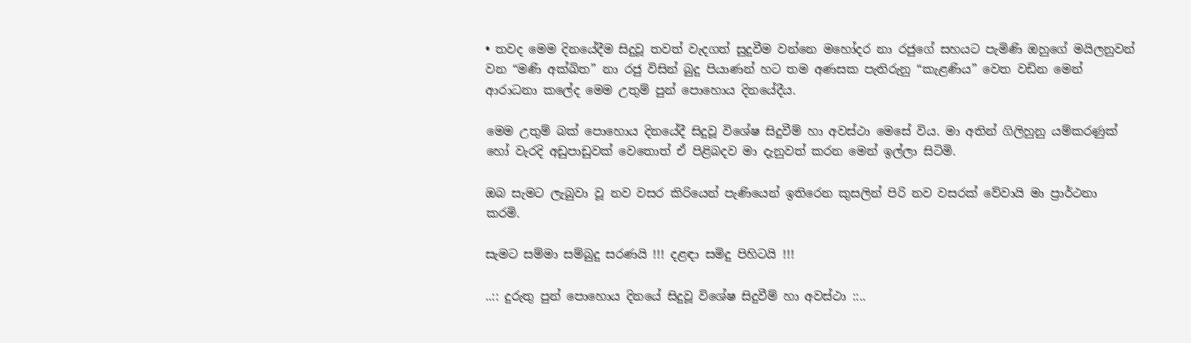• තවද මෙම දිනයේදීම සිදුවූ තවත් වැදගත් සුදුවීම වන්නෙ මහෝදර නා රජුගේ සහයට පැමිණි ඔහුගේ මයිලනුවන් වන “මණි අක්ඛිත” නා රජු විසින් බුදු පියාණන් හට තම අණසක පැතිරුනු “කැළණිය” වෙත වඩින මෙන් ආරාධනා කලේද මෙම උතුම් පුන් පොහොය දිනයේදීය.

මෙම උතුම් බක් පොහොය දිනයේදී සිදුවූ විශේෂ සිදුවීම් හා අවස්ථා මෙසේ විය. මා අතින් ගිලිහුනු යම්කරණුක් හෝ වැරදි අඩුපාඩුවක් වෙතොත් ඒ පිළිබදව මා දැනුවත් කරන මෙන් ඉල්ලා සිටිමි.

ඔබ සැමට ලැබුවා වූ නව වසර කිරියෙන් පැණියෙන් ඉතිරෙන කුසලින් පිරි නව වසරක් වේවායි මා ප්‍රාර්ථනා කරමි.

සැමට සම්මා සම්බුදු සරණයි !!! දළඳා සමිදු පිහිටයි !!!

..:: දුරුතු පුන් පොහොය දිනයේ සිදුවූ විශේෂ සිදුවීම් හා අවස්ථා ::..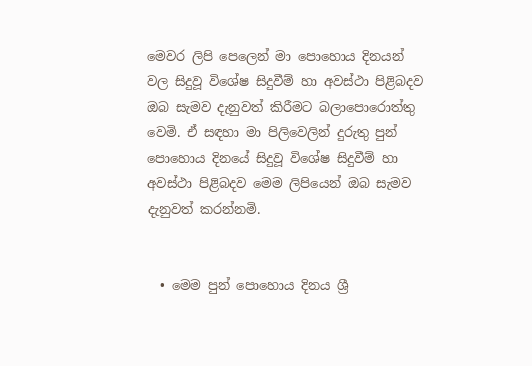මෙවර ලිපි පෙලෙන් මා පොහොය දිනයන් වල සිදුවූ විශේෂ සිදුවීම් හා අවස්ථා පිළිබදව ඔබ සැමව දැනුවත් කිරීමට බලාපොරොත්තු වෙමි. ඒ සඳහා මා පිලිවෙලින් දුරුතු පුන් පොහොය දිනයේ සිදුවූ විශේෂ සිදුවීම් හා අවස්ථා පිළිබදව මෙම ලිපියෙන් ඔබ සැමව දැනුවත් කරන්නමි.


  • මෙම පුන් පොහොය දිනය ශ්‍රී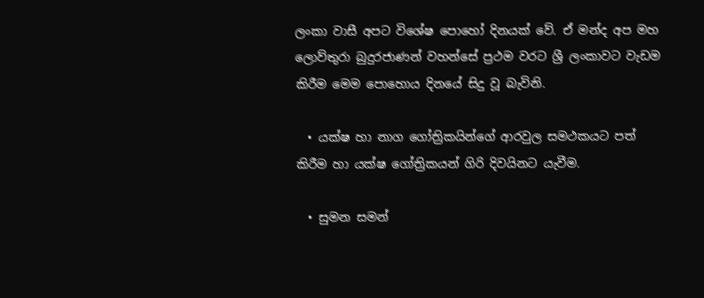ලංකා වාසී අපට විශේෂ පොහෝ දිනයක් වේ. ඒ මන්ද අප මහ ලොව්තුරා බුදුරජාණන් වහන්සේ ප්‍රථම වරට ශ්‍රී ලංකාවට වැඩම කිරීම මෙම පොහොය දිනයේ සිදු වූ බැවිනි.

  • යක්ෂ හා නාග ගෝත්‍රිකයින්ගේ ආරවුල සමථකයට පත් කිරීම හා යක්ෂ ගෝත්‍රිකයන් ගිරි දිවයිනට යැවීම.

  • සුමන සමන්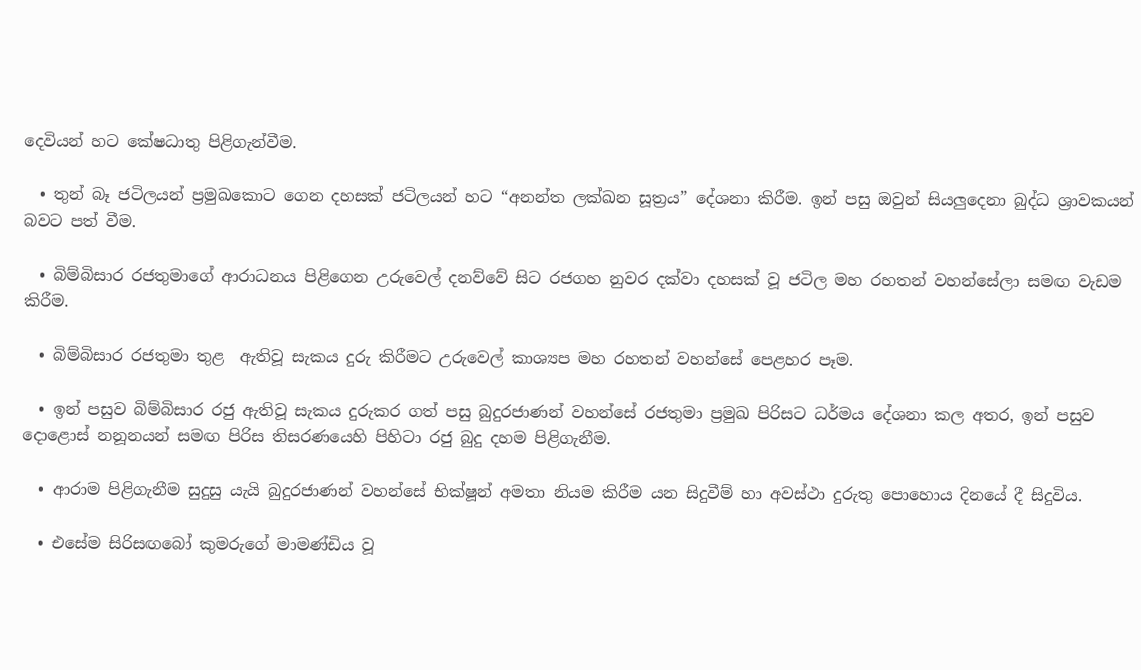දෙවියන් හට කේෂධාතු පිළිගැන්වීම.

  • තුන් බෑ ජටිලයන් ප්‍රමුඛකොට ගෙන දහසක් ජටිලයන් හට “අනන්ත ලක්ඛන සූත්‍රය” දේශනා කිරීම. ඉන් පසු ඔවුන් සියලුදෙනා බුද්ධ ශ්‍රාවකයන් බවට පත් වීම.

  • බිම්බිසාර රජතුමාගේ ආරාධනය පිළිගෙන උරුවෙල් දනව්වේ සිට රජගහ නුවර දක්වා දහසක් වූ ජටිල මහ රහතන් වහන්සේලා සමඟ වැඩම කිරීම.

  • බිම්බිසාර රජතුමා තුළ  ඇතිවූ සැකය දුරු කිරීමට උරුවෙල් කාශ්‍යප මහ රහතන් වහන්සේ පෙළහර පෑම.

  • ඉන් පසුව බිම්බිසාර රජු ඇතිවූ සැකය දුරුකර ගත් පසු බුදුරජාණන් වහන්සේ රජතුමා ප්‍රමුඛ පිරිසට ධර්මය දේශනා කල අතර, ඉන් පසුව දොළොස් නනූනයන් සමඟ පිරිස තිසරණයෙහි පිහිටා රජු බුදු දහම පිළිගැනීම.

  • ආරාම පිළිගැනීම සුදුසු යැයි බුදුරජාණන් වහන්සේ භික්ෂූන් අමතා නියම කිරීම යන සිදුවීම් හා අවස්ථා දුරුතු පොහොය දිනයේ දී සිදුවිය.

  • එසේම සිරිසඟබෝ කුමරුගේ මාමණ්ඩිය වූ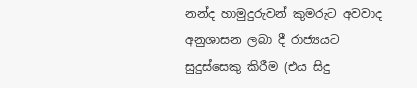නන්ද හාමුදුරුවන් කුමරුට අවවාද අනුශාසන ලබා දී රාජ්‍යයට සුදුස්සෙකු කිරීම (එය සිදු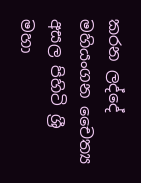කරන ලද්දේ මහියංගන චෛත්‍ය අසල පිහිටි ශ්‍රී මහා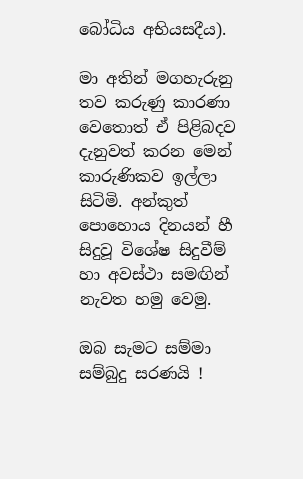බෝධිය අභියසදීය).

මා අතින් මගහැරුනු තව කරුණු කාරණා වෙතොත් ඒ පිළිබදව දැනුවත් කරන මෙන් කාරුණිකව ඉල්ලා සිටිමි. අන්කුත් පොහොය දිනයන් හී සිදුවූ විශේෂ සිදුවීම් හා අවස්ථා සමඟින් නැවත හමු වෙමු.

ඔබ සැමට සම්මා සම්බුදු සරණයි !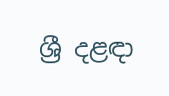ශ්‍රී දළඳා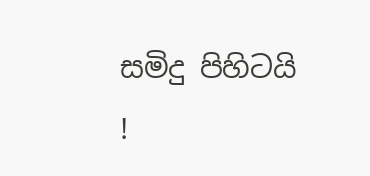සමිදු පිහිටයි !